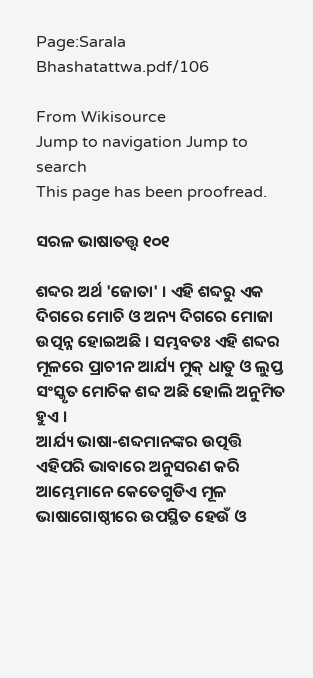Page:Sarala Bhashatattwa.pdf/106

From Wikisource
Jump to navigation Jump to search
This page has been proofread.

ସରଳ ଭାଷାତତ୍ତ୍ଵ ୧୦୧

ଶବ୍ଦର ଅର୍ଥ 'ଜୋତା' । ଏହି ଶବ୍ଦରୁ ଏକ ଦିଗରେ ମୋଚି ଓ ଅନ୍ୟ ଦିଗରେ ମୋଜା ଉତ୍ପନ୍ନ ହୋଇଅଛି । ସମ୍ଭବତଃ ଏହି ଶବ୍ଦର ମୂଳରେ ପ୍ରାଚୀନ ଆର୍ଯ୍ୟ ମୁକ୍ ଧାତୁ ଓ ଲୁପ୍ତ ସଂସ୍କୃତ ମୋଚିକ ଶବ୍ଦ ଅଛି ହୋଲି ଅନୁମିତ ହୁଏ ।
ଆର୍ଯ୍ୟ ଭାଷା-ଶବ୍ଦମାନଙ୍କର ଉତ୍ପତ୍ତି ଏହିପରି ଭାବାରେ ଅନୁସରଣ କରି ଆମ୍ଭେମାନେ କେତେଗୁଡିଏ ମୂଳ ଭାଷାଗୋଷ୍ଠୀରେ ଉପସ୍ଥିତ ହେଉଁ ଓ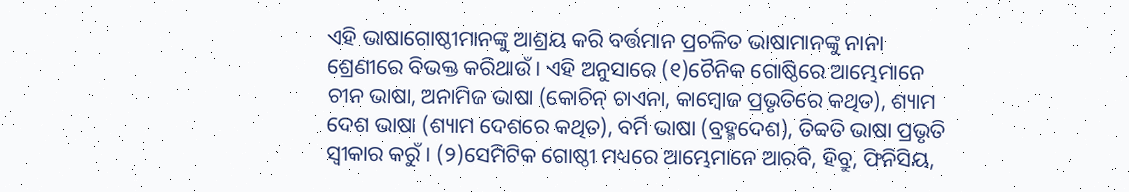ଏହି ଭାଷାଗୋଷ୍ଠୀମାନଙ୍କୁ ଆଶ୍ରୟ କରି ବର୍ତ୍ତମାନ ପ୍ରଚଳିତ ଭାଷାମାନଙ୍କୁ ନାନା ଶ୍ରେଣୀରେ ବିଭକ୍ତ କରିଥାଉଁ । ଏହି ଅନୁସାରେ (୧)ଚୈନିକ ଗୋଷ୍ଠିରେ ଆମ୍ଭେମାନେ ଚୀନ ଭାଷା, ଅନାମିଜ ଭାଷା (କୋଚିନ୍ ଚାଏନା, କାମ୍ଵୋଜ ପ୍ରଭୃତିରେ କଥିତ), ଶ୍ୟାମ ଦେଶ ଭାଷା (ଶ୍ୟାମ ଦେଶରେ କଥିତ), ବର୍ମି ଭାଷା (ବ୍ରହ୍ମଦେଶ), ତିବ୍ବତି ଭାଷା ପ୍ରଭୃତି ସ୍ଵୀକାର କରୁଁ । (୨)ସେମିଟିକ ଗୋଷ୍ଠୀ ମଧ୍ୟରେ ଆମ୍ଭେମାନେ ଆରବି, ହିବ୍ରୁ, ଫିନିସିୟ,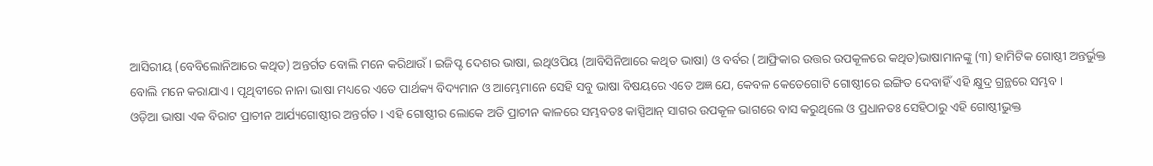ଆସିରୀୟ (ବେବିଲୋନିଆରେ କଥିତ) ଅନ୍ତର୍ଗତ ବୋଲି ମନେ କରିଥାଉଁ । ଇଜିପ୍ଟ ଦେଶର ଭାଷା, ଇଥିଓପିୟ (ଆବିସିନିଆରେ କଥିତ ଭାଷା) ଓ ବର୍ବର (ଆଫ୍ରିକାର ଉତ୍ତର ଉପକୂଳରେ କଥିତ)ଭାଷାମାନଙ୍କୁ (୩) ହାମିଟିକ ଗୋଷ୍ଠୀ ଅନ୍ତର୍ଭୁକ୍ତ ବୋଲି ମନେ କରାଯାଏ । ପୃଥିବୀରେ ନାନା ଭାଷା ମଧ୍ୟରେ ଏତେ ପାର୍ଥକ୍ୟ ବିଦ୍ୟମାନ ଓ ଆମ୍ଭେମାନେ ସେହି ସବୁ ଭାଷା ବିଷୟରେ ଏତେ ଅଜ୍ଞ ଯେ, କେବଳ କେତେଗୋଟି ଗୋଷ୍ଠୀରେ ଇଙ୍ଗିତ ଦେବାହିଁ ଏହି କ୍ଷୁଦ୍ର ଗ୍ରନ୍ଥରେ ସମ୍ଭବ ।
ଓଡ଼ିଆ ଭାଷା ଏକ ବିରାଟ ପ୍ରାଚୀନ ଆର୍ଯ୍ୟଗୋଷ୍ଠୀର ଅନ୍ତର୍ଗତ । ଏହି ଗୋଷ୍ଠୀର ଲୋକେ ଅତି ପ୍ରାଚୀନ କାଳରେ ସମ୍ଭବତଃ କାସ୍ପିଆନ୍ ସାଗର ଉପକୂଳ ଭାଗରେ ବାସ କରୁଥିଲେ ଓ ପ୍ରଧାନତଃ ସେହିଠାରୁ ଏହି ଗୋଷ୍ଠୀଭୁକ୍ତ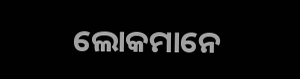ଲୋକମାନେ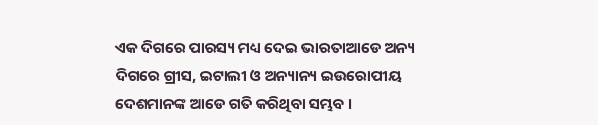ଏକ ଦିଗରେ ପାରସ୍ୟ ମଧ୍ୟ ଦେଇ ଭାରତାଆଡେ ଅନ୍ୟ ଦିଗରେ ଗ୍ରୀସ, ଇଟାଲୀ ଓ ଅନ୍ୟାନ୍ୟ ଇଉରୋପୀୟ ଦେଶମାନଙ୍କ ଆଡେ ଗତି କରିଥିବା ସମ୍ଭବ ।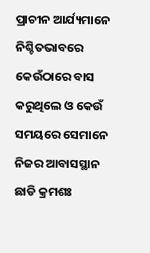ପ୍ରାଚୀନ ଆର୍ଯ୍ୟମାନେ ନିଶ୍ଚିତଭାବରେ କେଉଁଠାରେ ବାସ କରୁଥିଲେ ଓ କେଉଁ ସମୟରେ ସେମାନେ ନିଜର ଆବାସସ୍ଥାନ ଛାଡି କ୍ରମଶଃ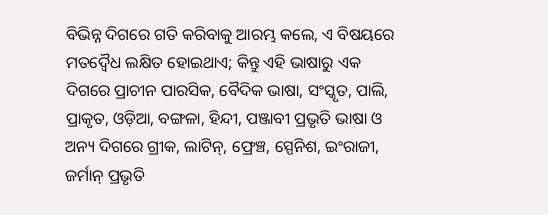ବିଭିନ୍ନ ଦିଗରେ ଗତି କରିବାକୁ ଆରମ୍ଭ କଲେ, ଏ ବିଷୟରେ ମତଦ୍ଵୈଧ ଲକ୍ଷିତ ହୋଇଥାଏ; କିନ୍ତୁ ଏହି ଭାଷାରୁ ଏକ ଦିଗରେ ପ୍ରାଚୀନ ପାରସିକ, ବୈଦିକ ଭାଷା, ସଂସ୍କୃତ, ପାଲି, ପ୍ରାକୃତ, ଓଡ଼ିଆ, ବଙ୍ଗଳା, ହିନ୍ଦୀ, ପଞ୍ଜାବୀ ପ୍ରଭୃତି ଭାଷା ଓ ଅନ୍ୟ ଦିଗରେ ଗ୍ରୀକ, ଲାଟିନ୍, ଫ୍ରେଞ୍ଚ, ସ୍ପେନିଶ, ଇଂରାଜୀ, ଜର୍ମାନ୍ ପ୍ରଭୃତି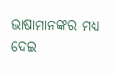ଭାଷାମାନଙ୍କର ମଧ୍ୟ ଦେଇ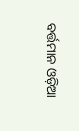ବର୍ତ୍ତମାନ ଓଡ଼ିଆ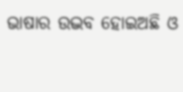ଭାଷାର ଉଦ୍ଭବ ହୋଇଅଛି ଓ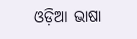ଓଡ଼ିଆ ଭାଷା